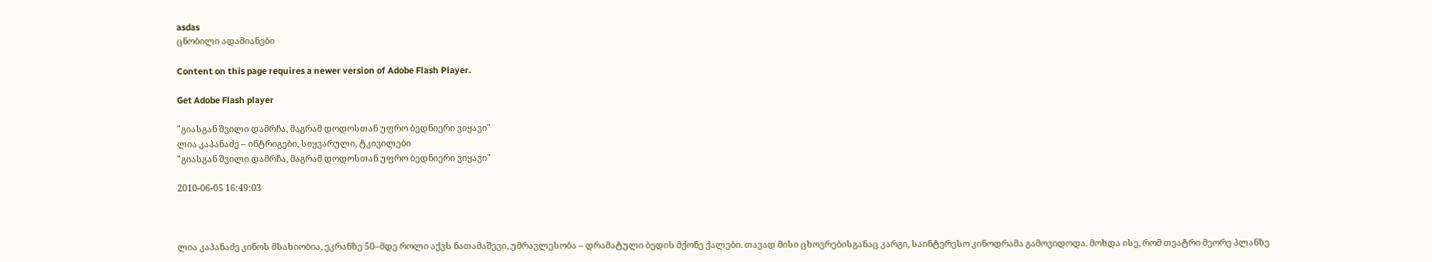asdas
ცნობილი ადამიანები

Content on this page requires a newer version of Adobe Flash Player.

Get Adobe Flash player

"გიასგან შვილი დამრჩა, მაგრამ დოდოსთან უფრო ბედნიერი ვიყავი"
ლია კაპანაძე – ინტრიგები, სიყვარული, ტკივილები
"გიასგან შვილი დამრჩა, მაგრამ დოდოსთან უფრო ბედნიერი ვიყავი"

2010-06-05 16:49:03



ლია კაპანაძე კინოს მსახიობია, ეკრანზე 50–მდე როლი აქვს ნათამაშევი, უმრავლესობა – დრამატული ბედის მქონე ქალები. თავად მისი ცხოვრებისგანაც კარგი, საინტერესო კინოდრამა გამოვიდოდა. მოხდა ისე, რომ თეატრი მეორე პლანზე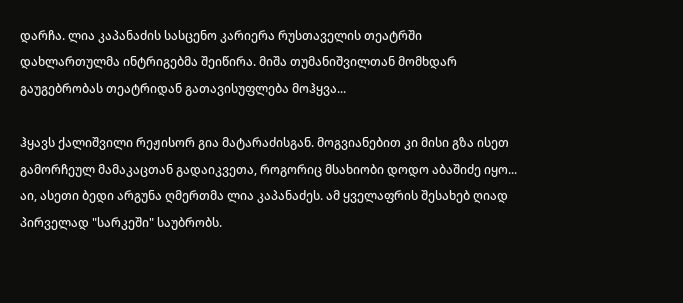დარჩა. ლია კაპანაძის სასცენო კარიერა რუსთაველის თეატრში დახლართულმა ინტრიგებმა შეიწირა. მიშა თუმანიშვილთან მომხდარ გაუგებრობას თეატრიდან გათავისუფლება მოჰყვა...

ჰყავს ქალიშვილი რეჟისორ გია მატარაძისგან. მოგვიანებით კი მისი გზა ისეთ გამორჩეულ მამაკაცთან გადაიკვეთა, როგორიც მსახიობი დოდო აბაშიძე იყო... აი, ასეთი ბედი არგუნა ღმერთმა ლია კაპანაძეს. ამ ყველაფრის შესახებ ღიად პირველად "სარკეში" საუბრობს.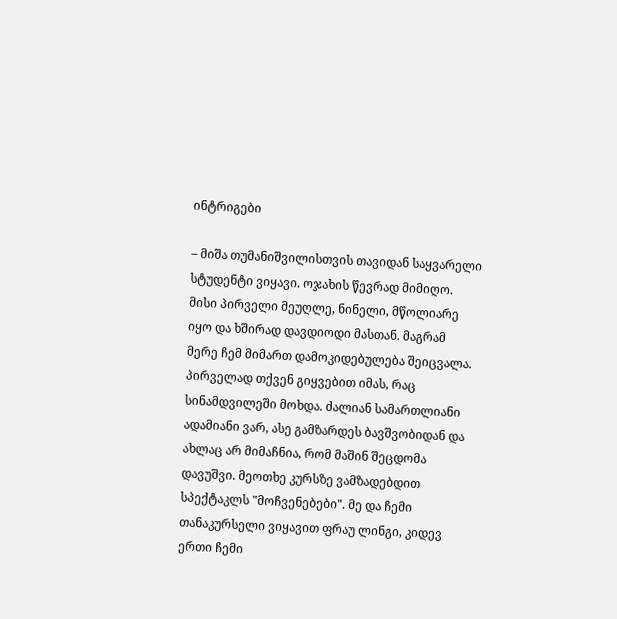ინტრიგები

– მიშა თუმანიშვილისთვის თავიდან საყვარელი სტუდენტი ვიყავი. ოჯახის წევრად მიმიღო. მისი პირველი მეუღლე, ნინელი, მწოლიარე იყო და ხშირად დავდიოდი მასთან. მაგრამ მერე ჩემ მიმართ დამოკიდებულება შეიცვალა. პირველად თქვენ გიყვებით იმას, რაც სინამდვილეში მოხდა. ძალიან სამართლიანი ადამიანი ვარ, ასე გამზარდეს ბავშვობიდან და ახლაც არ მიმაჩნია, რომ მაშინ შეცდომა დავუშვი. მეოთხე კურსზე ვამზადებდით სპექტაკლს "მოჩვენებები". მე და ჩემი თანაკურსელი ვიყავით ფრაუ ლინგი, კიდევ ერთი ჩემი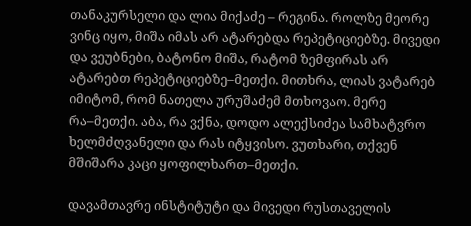თანაკურსელი და ლია მიქაძე – რეგინა. როლზე მეორე ვინც იყო, მიშა იმას არ ატარებდა რეპეტიციებზე. მივედი და ვეუბნები, ბატონო მიშა, რატომ ზემფირას არ ატარებთ რეპეტიციებზე–მეთქი. მითხრა, ლიას ვატარებ იმიტომ, რომ ნათელა ურუშაძემ მთხოვაო. მერე რა–მეთქი. აბა, რა ვქნა, დოდო ალექსიძეა სამხატვრო ხელმძღვანელი და რას იტყვისო. ვუთხარი, თქვენ მშიშარა კაცი ყოფილხართ–მეთქი.

დავამთავრე ინსტიტუტი და მივედი რუსთაველის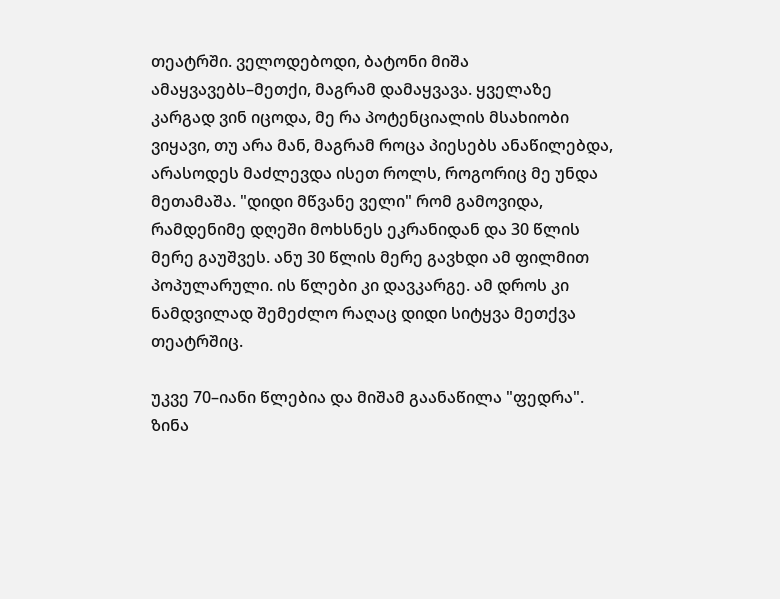თეატრში. ველოდებოდი, ბატონი მიშა ამაყვავებს–მეთქი, მაგრამ დამაყვავა. ყველაზე კარგად ვინ იცოდა, მე რა პოტენციალის მსახიობი ვიყავი, თუ არა მან, მაგრამ როცა პიესებს ანაწილებდა, არასოდეს მაძლევდა ისეთ როლს, როგორიც მე უნდა მეთამაშა. "დიდი მწვანე ველი" რომ გამოვიდა, რამდენიმე დღეში მოხსნეს ეკრანიდან და 30 წლის მერე გაუშვეს. ანუ 30 წლის მერე გავხდი ამ ფილმით პოპულარული. ის წლები კი დავკარგე. ამ დროს კი ნამდვილად შემეძლო რაღაც დიდი სიტყვა მეთქვა თეატრშიც.

უკვე 70–იანი წლებია და მიშამ გაანაწილა "ფედრა". ზინა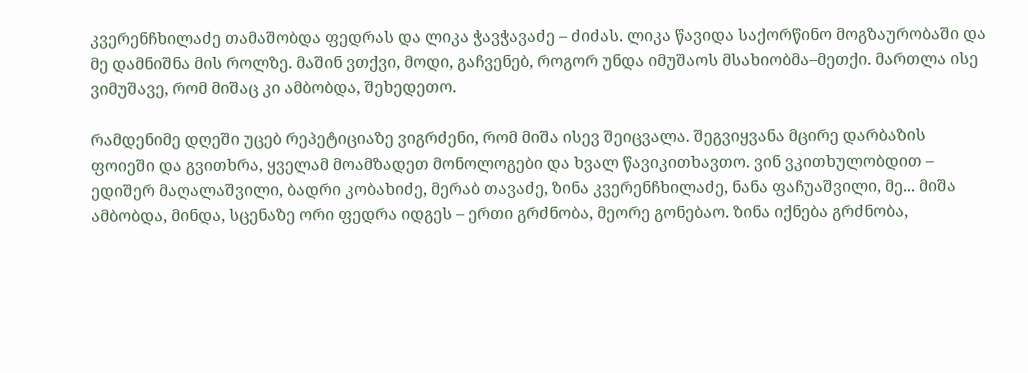კვერენჩხილაძე თამაშობდა ფედრას და ლიკა ჭავჭავაძე – ძიძას. ლიკა წავიდა საქორწინო მოგზაურობაში და მე დამნიშნა მის როლზე. მაშინ ვთქვი, მოდი, გაჩვენებ, როგორ უნდა იმუშაოს მსახიობმა–მეთქი. მართლა ისე ვიმუშავე, რომ მიშაც კი ამბობდა, შეხედეთო.

რამდენიმე დღეში უცებ რეპეტიციაზე ვიგრძენი, რომ მიშა ისევ შეიცვალა. შეგვიყვანა მცირე დარბაზის ფოიეში და გვითხრა, ყველამ მოამზადეთ მონოლოგები და ხვალ წავიკითხავთო. ვინ ვკითხულობდით – ედიშერ მაღალაშვილი, ბადრი კობახიძე, მერაბ თავაძე, ზინა კვერენჩხილაძე, ნანა ფაჩუაშვილი, მე... მიშა ამბობდა, მინდა, სცენაზე ორი ფედრა იდგეს – ერთი გრძნობა, მეორე გონებაო. ზინა იქნება გრძნობა,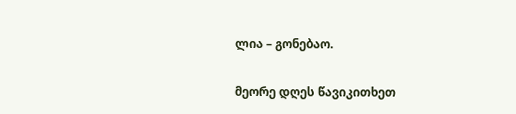ლია – გონებაო.

მეორე დღეს წავიკითხეთ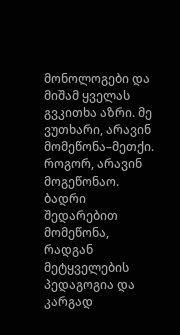მონოლოგები და მიშამ ყველას გვკითხა აზრი. მე ვუთხარი, არავინ მომეწონა–მეთქი. როგორ, არავინ მოგეწონაო. ბადრი შედარებით მომეწონა, რადგან მეტყველების პედაგოგია და კარგად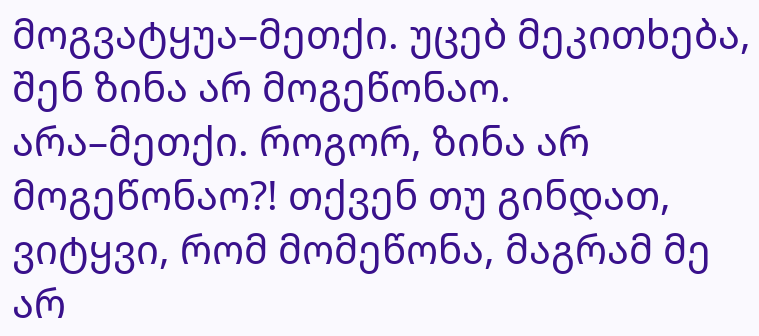მოგვატყუა–მეთქი. უცებ მეკითხება, შენ ზინა არ მოგეწონაო. არა–მეთქი. როგორ, ზინა არ მოგეწონაო?! თქვენ თუ გინდათ, ვიტყვი, რომ მომეწონა, მაგრამ მე არ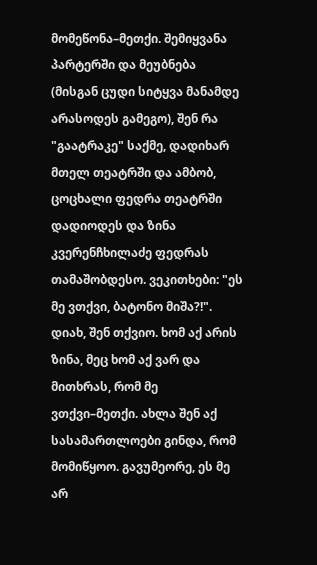მომეწონა–მეთქი. შემიყვანა პარტერში და მეუბნება (მისგან ცუდი სიტყვა მანამდე არასოდეს გამეგო), შენ რა "გაატრაკე" საქმე, დადიხარ მთელ თეატრში და ამბობ, ცოცხალი ფედრა თეატრში დადიოდეს და ზინა კვერენჩხილაძე ფედრას თამაშობდესო. ვეკითხები: "ეს მე ვთქვი, ბატონო მიშა?!". დიახ, შენ თქვიო. ხომ აქ არის ზინა, მეც ხომ აქ ვარ და მითხრას, რომ მე ვთქვი–მეთქი. ახლა შენ აქ სასამართლოები გინდა, რომ მომიწყოო. გავუმეორე, ეს მე არ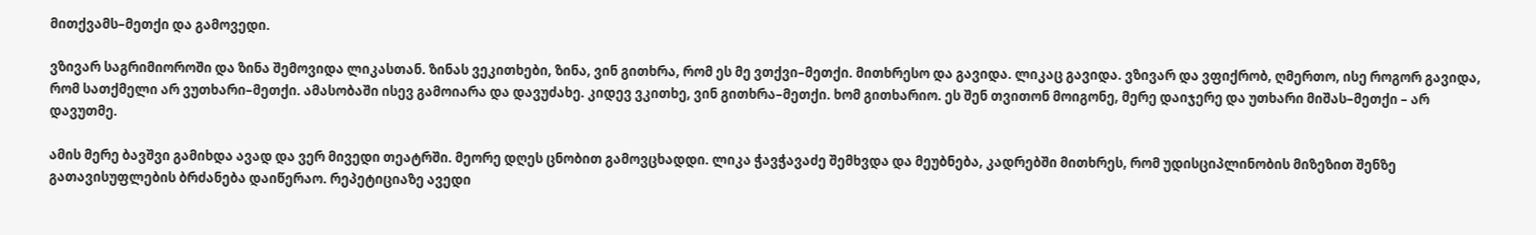მითქვამს–მეთქი და გამოვედი.

ვზივარ საგრიმიოროში და ზინა შემოვიდა ლიკასთან. ზინას ვეკითხები, ზინა, ვინ გითხრა, რომ ეს მე ვთქვი–მეთქი. მითხრესო და გავიდა. ლიკაც გავიდა. ვზივარ და ვფიქრობ, ღმერთო, ისე როგორ გავიდა, რომ სათქმელი არ ვუთხარი–მეთქი. ამასობაში ისევ გამოიარა და დავუძახე. კიდევ ვკითხე, ვინ გითხრა–მეთქი. ხომ გითხარიო. ეს შენ თვითონ მოიგონე, მერე დაიჯერე და უთხარი მიშას–მეთქი – არ დავუთმე.

ამის მერე ბავშვი გამიხდა ავად და ვერ მივედი თეატრში. მეორე დღეს ცნობით გამოვცხადდი. ლიკა ჭავჭავაძე შემხვდა და მეუბნება, კადრებში მითხრეს, რომ უდისციპლინობის მიზეზით შენზე გათავისუფლების ბრძანება დაიწერაო. რეპეტიციაზე ავედი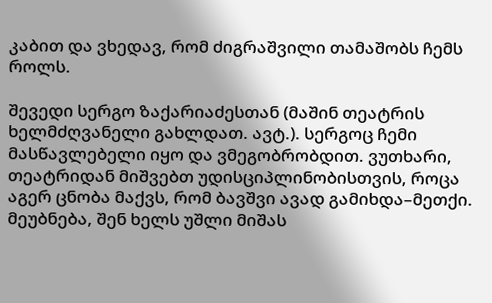კაბით და ვხედავ, რომ ძიგრაშვილი თამაშობს ჩემს როლს.

შევედი სერგო ზაქარიაძესთან (მაშინ თეატრის ხელმძღვანელი გახლდათ. ავტ.). სერგოც ჩემი მასწავლებელი იყო და ვმეგობრობდით. ვუთხარი, თეატრიდან მიშვებთ უდისციპლინობისთვის, როცა აგერ ცნობა მაქვს, რომ ბავშვი ავად გამიხდა–მეთქი. მეუბნება, შენ ხელს უშლი მიშას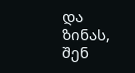და ზინას, შენ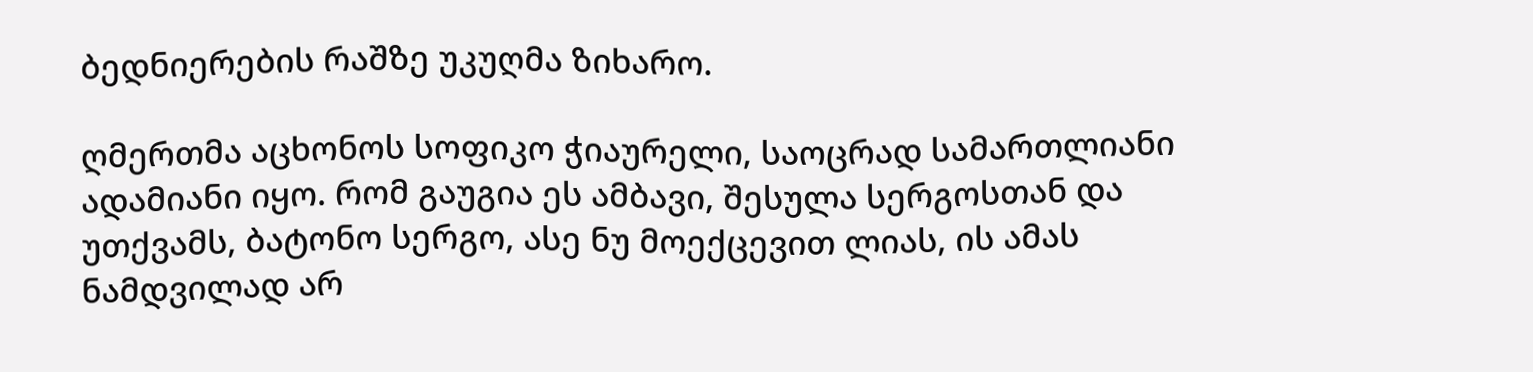ბედნიერების რაშზე უკუღმა ზიხარო.

ღმერთმა აცხონოს სოფიკო ჭიაურელი, საოცრად სამართლიანი ადამიანი იყო. რომ გაუგია ეს ამბავი, შესულა სერგოსთან და უთქვამს, ბატონო სერგო, ასე ნუ მოექცევით ლიას, ის ამას ნამდვილად არ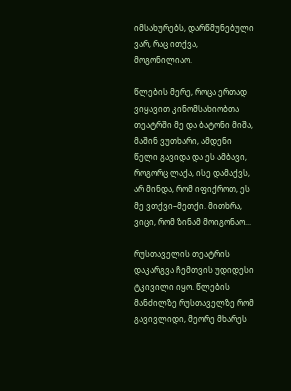იმსახურებს, დარწმუნებული ვარ, რაც ითქვა, მოგონილიაო.

წლების მერე, როცა ერთად ვიყავით კინომსახიობთა თეატრში მე და ბატონი მიშა, მაშინ ვუთხარი, ამდენი წელი გავიდა და ეს ამბავი, როგორც ლაქა, ისე დამაქვს, არ მინდა, რომ იფიქროთ, ეს მე ვთქვი–მეთქი. მითხრა, ვიცი, რომ ზინამ მოიგონაო...

რუსთაველის თეატრის დაკარგვა ჩემთვის უდიდესი ტკივილი იყო. წლების მანძილზე რუსთაველზე რომ გავივლიდი, მეორე მხარეს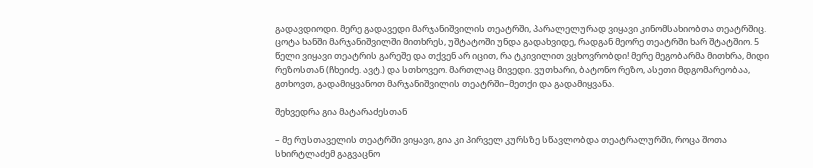გადავდიოდი. მერე გადავედი მარჯანიშვილის თეატრში, პარალელურად ვიყავი კინომსახიობთა თეატრშიც. ცოტა ხანში მარჯანიშვილში მითხრეს, უშტატოში უნდა გადახვიდე, რადგან მეორე თეატრში ხარ შტატშიო. 5 წელი ვიყავი თეატრის გარეშე და თქვენ არ იცით, რა ტკივილით ვცხოვრობდი! მერე მეგობარმა მითხრა, მიდი რეზოსთან (ჩხეიძე. ავტ.) და სთხოვეო. მართლაც მივედი. ვუთხარი, ბატონო რეზო, ასეთი მდგომარეობაა, გთხოვთ, გადამიყვანოთ მარჯანიშვილის თეატრში–მეთქი და გადამიყვანა.

შეხვედრა გია მატარაძესთან

– მე რუსთაველის თეატრში ვიყავი, გია კი პირველ კურსზე სწავლობდა თეატრალურში, როცა შოთა სხირტლაძემ გაგვაცნო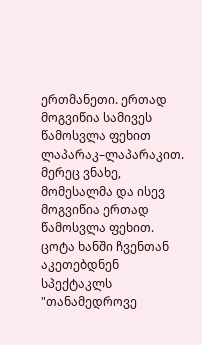ერთმანეთი. ერთად მოგვიწია სამივეს წამოსვლა ფეხით ლაპარაკ–ლაპარაკით. მერეც ვნახე, მომესალმა და ისევ მოგვიწია ერთად წამოსვლა ფეხით. ცოტა ხანში ჩვენთან აკეთებდნენ სპექტაკლს "თანამედროვე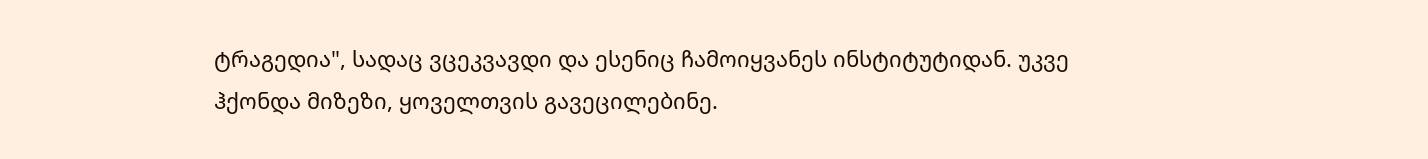ტრაგედია", სადაც ვცეკვავდი და ესენიც ჩამოიყვანეს ინსტიტუტიდან. უკვე ჰქონდა მიზეზი, ყოველთვის გავეცილებინე.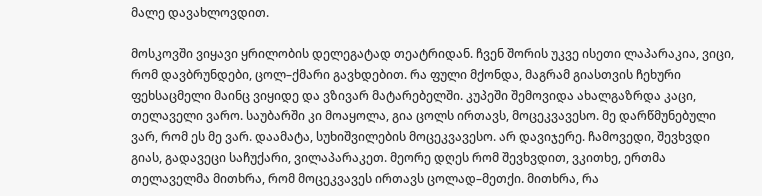მალე დავახლოვდით.

მოსკოვში ვიყავი ყრილობის დელეგატად თეატრიდან. ჩვენ შორის უკვე ისეთი ლაპარაკია, ვიცი, რომ დავბრუნდები, ცოლ–ქმარი გავხდებით. რა ფული მქონდა, მაგრამ გიასთვის ჩეხური ფეხსაცმელი მაინც ვიყიდე და ვზივარ მატარებელში. კუპეში შემოვიდა ახალგაზრდა კაცი, თელაველი ვარო. საუბარში კი მოაყოლა, გია ცოლს ირთავს, მოცეკვავესო. მე დარწმუნებული ვარ, რომ ეს მე ვარ. დაამატა, სუხიშვილების მოცეკვავესო. არ დავიჯერე. ჩამოვედი, შევხვდი გიას, გადავეცი საჩუქარი, ვილაპარაკეთ. მეორე დღეს რომ შევხვდით, ვკითხე, ერთმა თელაველმა მითხრა, რომ მოცეკვავეს ირთავს ცოლად–მეთქი. მითხრა, რა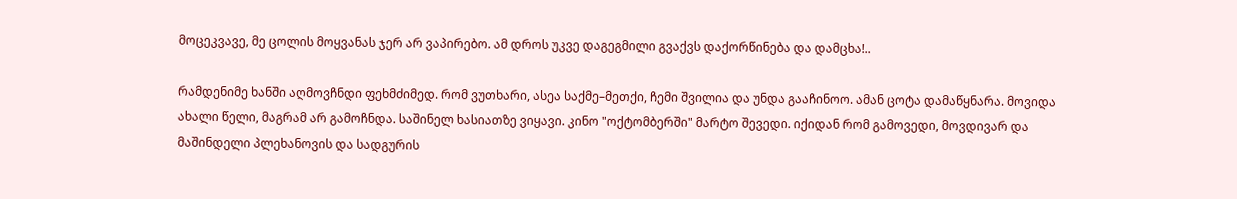მოცეკვავე, მე ცოლის მოყვანას ჯერ არ ვაპირებო. ამ დროს უკვე დაგეგმილი გვაქვს დაქორწინება და დამცხა!..

რამდენიმე ხანში აღმოვჩნდი ფეხმძიმედ. რომ ვუთხარი, ასეა საქმე–მეთქი, ჩემი შვილია და უნდა გააჩინოო. ამან ცოტა დამაწყნარა. მოვიდა ახალი წელი, მაგრამ არ გამოჩნდა. საშინელ ხასიათზე ვიყავი. კინო "ოქტომბერში" მარტო შევედი. იქიდან რომ გამოვედი, მოვდივარ და მაშინდელი პლეხანოვის და სადგურის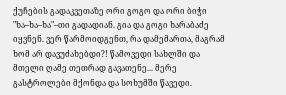ქუჩების გადაკვეთაზე ორი გოგო და ორი ბიჭი "ხა–ხა–ხა"–თი გადადიან. გია და გოგი ხარაბაძე იყვნენ. ვერ წარმოიდგენთ, რა დამემართა, მაგრამ ხომ არ დავუძახებდი?! წამოვედი სახლში და მთელი ღამე თეთრად გავათენე... მერე გასტროლები მქონდა და სოხუმში წავედი.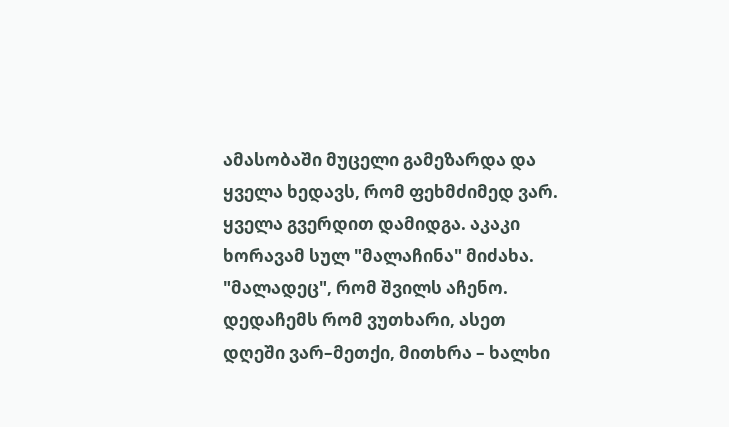ამასობაში მუცელი გამეზარდა და ყველა ხედავს, რომ ფეხმძიმედ ვარ. ყველა გვერდით დამიდგა. აკაკი ხორავამ სულ "მალაჩინა" მიძახა. "მალადეც", რომ შვილს აჩენო. დედაჩემს რომ ვუთხარი, ასეთ დღეში ვარ–მეთქი, მითხრა – ხალხი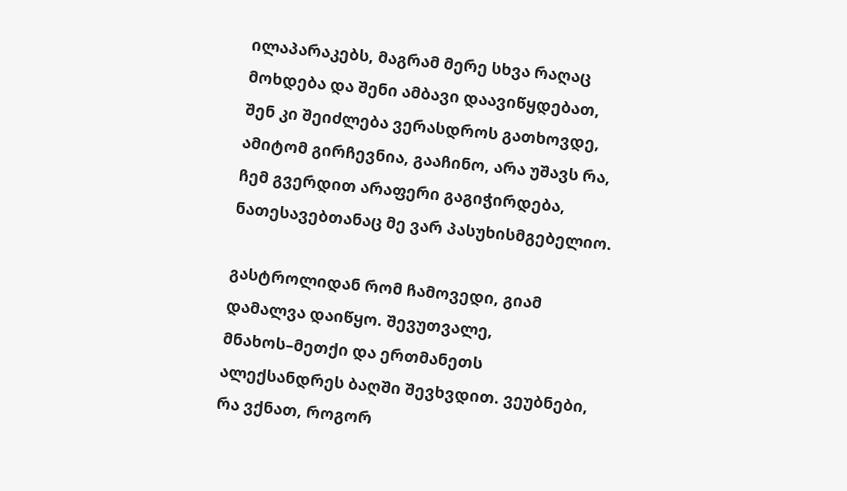ილაპარაკებს, მაგრამ მერე სხვა რაღაც მოხდება და შენი ამბავი დაავიწყდებათ, შენ კი შეიძლება ვერასდროს გათხოვდე, ამიტომ გირჩევნია, გააჩინო, არა უშავს რა, ჩემ გვერდით არაფერი გაგიჭირდება, ნათესავებთანაც მე ვარ პასუხისმგებელიო.

გასტროლიდან რომ ჩამოვედი, გიამ დამალვა დაიწყო. შევუთვალე, მნახოს–მეთქი და ერთმანეთს ალექსანდრეს ბაღში შევხვდით. ვეუბნები, რა ვქნათ, როგორ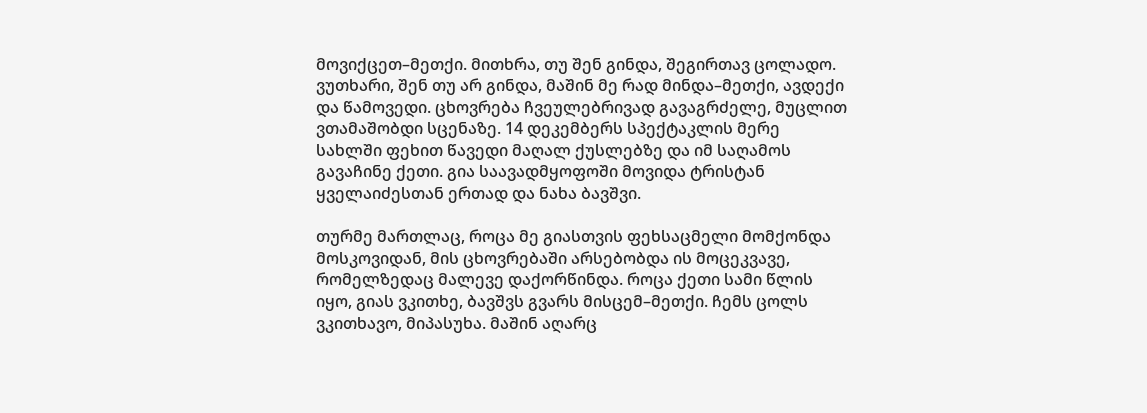მოვიქცეთ–მეთქი. მითხრა, თუ შენ გინდა, შეგირთავ ცოლადო. ვუთხარი, შენ თუ არ გინდა, მაშინ მე რად მინდა–მეთქი, ავდექი და წამოვედი. ცხოვრება ჩვეულებრივად გავაგრძელე, მუცლით ვთამაშობდი სცენაზე. 14 დეკემბერს სპექტაკლის მერე სახლში ფეხით წავედი მაღალ ქუსლებზე და იმ საღამოს გავაჩინე ქეთი. გია საავადმყოფოში მოვიდა ტრისტან ყველაიძესთან ერთად და ნახა ბავშვი.

თურმე მართლაც, როცა მე გიასთვის ფეხსაცმელი მომქონდა მოსკოვიდან, მის ცხოვრებაში არსებობდა ის მოცეკვავე, რომელზედაც მალევე დაქორწინდა. როცა ქეთი სამი წლის იყო, გიას ვკითხე, ბავშვს გვარს მისცემ–მეთქი. ჩემს ცოლს ვკითხავო, მიპასუხა. მაშინ აღარც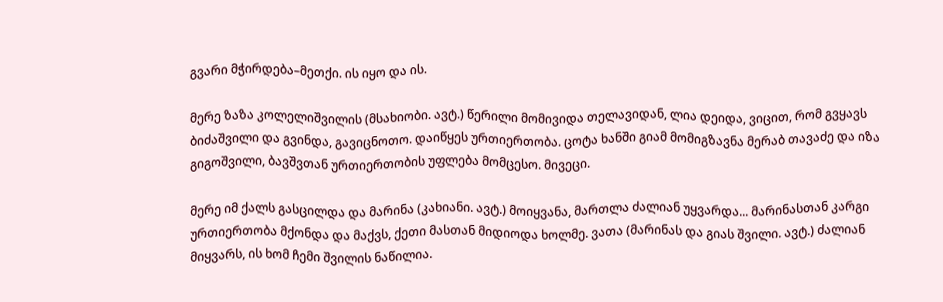გვარი მჭირდება–მეთქი. ის იყო და ის.

მერე ზაზა კოლელიშვილის (მსახიობი. ავტ.) წერილი მომივიდა თელავიდან, ლია დეიდა, ვიცით, რომ გვყავს ბიძაშვილი და გვინდა, გავიცნოთო. დაიწყეს ურთიერთობა. ცოტა ხანში გიამ მომიგზავნა მერაბ თავაძე და იზა გიგოშვილი, ბავშვთან ურთიერთობის უფლება მომცესო. მივეცი.

მერე იმ ქალს გასცილდა და მარინა (კახიანი. ავტ.) მოიყვანა, მართლა ძალიან უყვარდა... მარინასთან კარგი ურთიერთობა მქონდა და მაქვს, ქეთი მასთან მიდიოდა ხოლმე. ვათა (მარინას და გიას შვილი. ავტ.) ძალიან მიყვარს, ის ხომ ჩემი შვილის ნაწილია.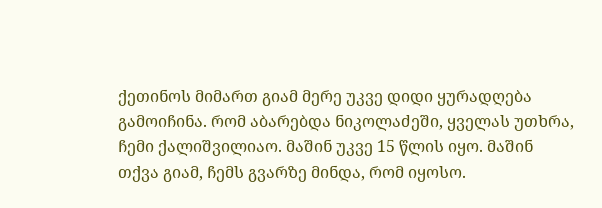ქეთინოს მიმართ გიამ მერე უკვე დიდი ყურადღება გამოიჩინა. რომ აბარებდა ნიკოლაძეში, ყველას უთხრა, ჩემი ქალიშვილიაო. მაშინ უკვე 15 წლის იყო. მაშინ თქვა გიამ, ჩემს გვარზე მინდა, რომ იყოსო.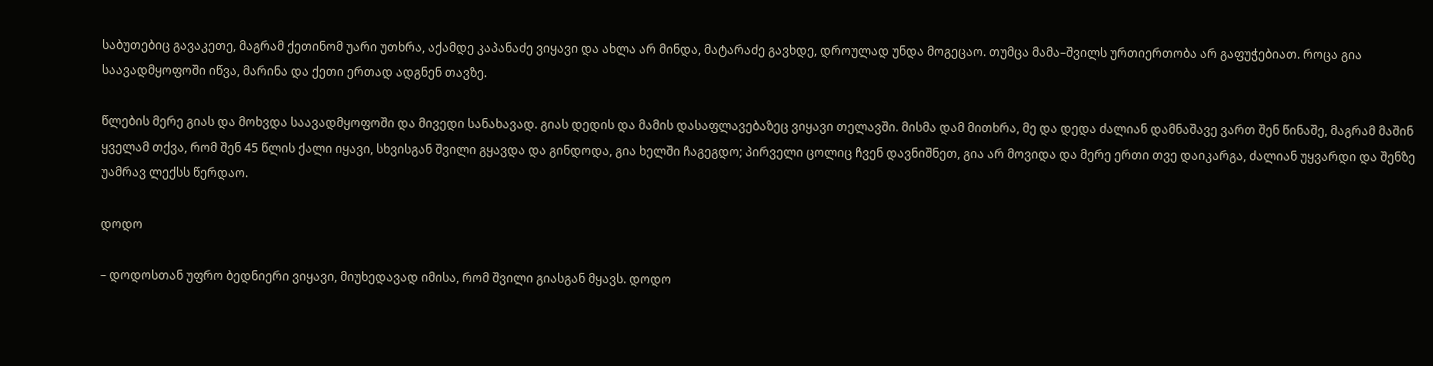საბუთებიც გავაკეთე, მაგრამ ქეთინომ უარი უთხრა, აქამდე კაპანაძე ვიყავი და ახლა არ მინდა, მატარაძე გავხდე, დროულად უნდა მოგეცაო. თუმცა მამა–შვილს ურთიერთობა არ გაფუჭებიათ. როცა გია საავადმყოფოში იწვა, მარინა და ქეთი ერთად ადგნენ თავზე.

წლების მერე გიას და მოხვდა საავადმყოფოში და მივედი სანახავად. გიას დედის და მამის დასაფლავებაზეც ვიყავი თელავში. მისმა დამ მითხრა, მე და დედა ძალიან დამნაშავე ვართ შენ წინაშე, მაგრამ მაშინ ყველამ თქვა, რომ შენ 45 წლის ქალი იყავი, სხვისგან შვილი გყავდა და გინდოდა, გია ხელში ჩაგეგდო; პირველი ცოლიც ჩვენ დავნიშნეთ, გია არ მოვიდა და მერე ერთი თვე დაიკარგა, ძალიან უყვარდი და შენზე უამრავ ლექსს წერდაო.

დოდო

– დოდოსთან უფრო ბედნიერი ვიყავი, მიუხედავად იმისა, რომ შვილი გიასგან მყავს. დოდო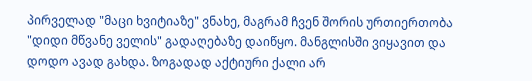პირველად "მაცი ხვიტიაზე" ვნახე, მაგრამ ჩვენ შორის ურთიერთობა "დიდი მწვანე ველის" გადაღებაზე დაიწყო. მანგლისში ვიყავით და დოდო ავად გახდა. ზოგადად აქტიური ქალი არ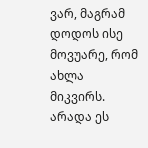ვარ, მაგრამ დოდოს ისე მოვუარე, რომ ახლა მიკვირს. არადა ეს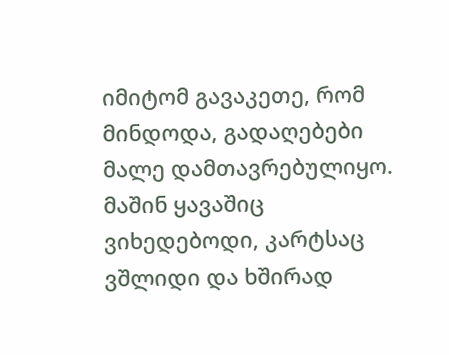იმიტომ გავაკეთე, რომ მინდოდა, გადაღებები მალე დამთავრებულიყო. მაშინ ყავაშიც ვიხედებოდი, კარტსაც ვშლიდი და ხშირად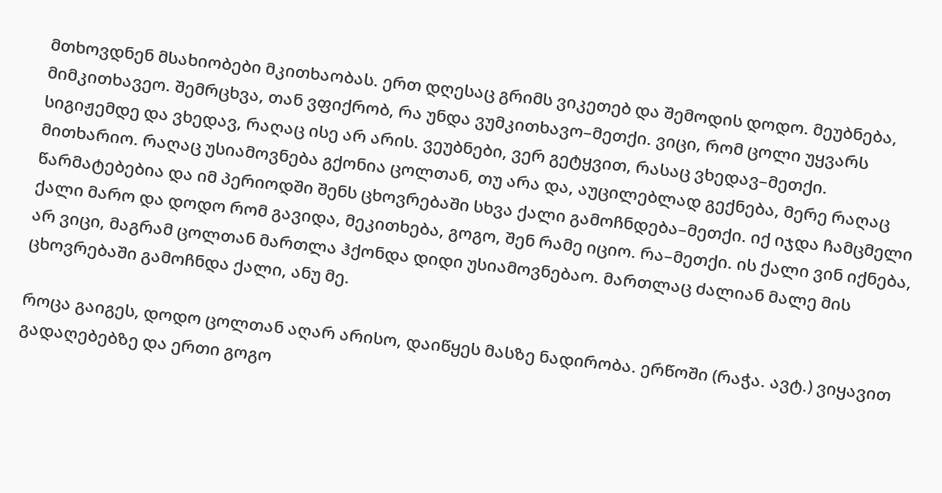მთხოვდნენ მსახიობები მკითხაობას. ერთ დღესაც გრიმს ვიკეთებ და შემოდის დოდო. მეუბნება, მიმკითხავეო. შემრცხვა, თან ვფიქრობ, რა უნდა ვუმკითხავო–მეთქი. ვიცი, რომ ცოლი უყვარს სიგიჟემდე და ვხედავ, რაღაც ისე არ არის. ვეუბნები, ვერ გეტყვით, რასაც ვხედავ–მეთქი. მითხარიო. რაღაც უსიამოვნება გქონია ცოლთან, თუ არა და, აუცილებლად გექნება, მერე რაღაც წარმატებებია და იმ პერიოდში შენს ცხოვრებაში სხვა ქალი გამოჩნდება–მეთქი. იქ იჯდა ჩამცმელი ქალი მარო და დოდო რომ გავიდა, მეკითხება, გოგო, შენ რამე იციო. რა–მეთქი. ის ქალი ვინ იქნება, არ ვიცი, მაგრამ ცოლთან მართლა ჰქონდა დიდი უსიამოვნებაო. მართლაც ძალიან მალე მის ცხოვრებაში გამოჩნდა ქალი, ანუ მე.

როცა გაიგეს, დოდო ცოლთან აღარ არისო, დაიწყეს მასზე ნადირობა. ერწოში (რაჭა. ავტ.) ვიყავით გადაღებებზე და ერთი გოგო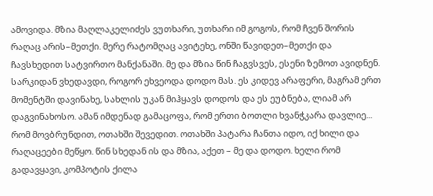ამოვიდა. მზია მაღლაკელიძეს ვუთხარი, უთხარი იმ გოგოს, რომ ჩვენ შორის რაღაც არის–მეთქი. მერე რატომღაც ავიტეხე, ონში წავიდეთ–მეთქი და ჩავსხედით სატვირთო მანქანაში. მე და მზია წინ ჩაგვსვეს, ესენი ზემოთ ავიდნენ. სარკიდან ვხედავდი, როგორ ეხვეოდა დოდო მას. ეს კიდევ არაფერი, მაგრამ ერთ მომენტში დავინახე, სახლის უკან მიჰყავს დოდოს და ეს ეუბნება, ლიამ არ დაგვინახოსო. ამან იმდენად გამაცოფა, რომ ერთი ბოთლი ხვანჭკარა დავლიე... რომ მოვბრუნდით, ოთახში შევედით. ოთახში პატარა ჩანთა იდო, იქ ხილი და რაღაცეები მეწყო. წინ სხედან ის და მზია, აქეთ – მე და დოდო. ხელი რომ გადავყავი, კომპოტის ქილა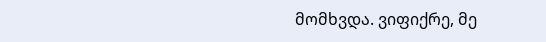მომხვდა. ვიფიქრე, მე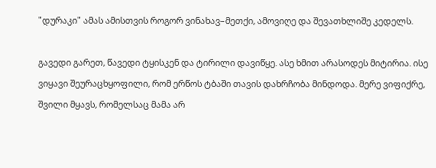"დურაკი" ამას ამისთვის როგორ ვინახავ–მეთქი, ამოვიღე და შევათხლიშე კედელს.

გავედი გარეთ, წავედი ტყისკენ და ტირილი დავიწყე. ასე ხმით არასოდეს მიტირია. ისე ვიყავი შეურაცხყოფილი, რომ ერწოს ტბაში თავის დახრჩობა მინდოდა. მერე ვიფიქრე, შვილი მყავს, რომელსაც მამა არ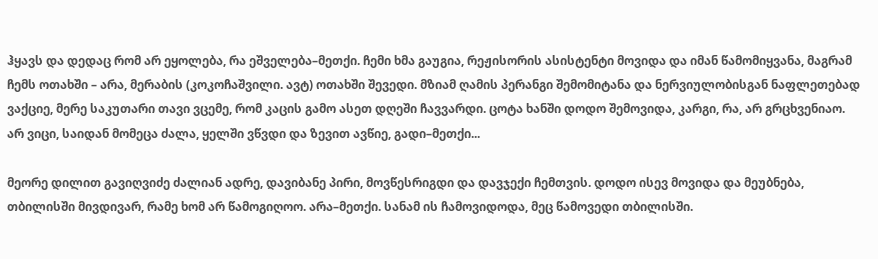ჰყავს და დედაც რომ არ ეყოლება, რა ეშველება–მეთქი. ჩემი ხმა გაუგია, რეჟისორის ასისტენტი მოვიდა და იმან წამომიყვანა, მაგრამ ჩემს ოთახში – არა, მერაბის (კოკოჩაშვილი. ავტ) ოთახში შევედი. მზიამ ღამის პერანგი შემომიტანა და ნერვიულობისგან ნაფლეთებად ვაქციე, მერე საკუთარი თავი ვცემე, რომ კაცის გამო ასეთ დღეში ჩავვარდი. ცოტა ხანში დოდო შემოვიდა, კარგი, რა, არ გრცხვენიაო. არ ვიცი, საიდან მომეცა ძალა, ყელში ვწვდი და ზევით ავწიე, გადი–მეთქი...

მეორე დილით გავიღვიძე ძალიან ადრე, დავიბანე პირი, მოვწესრიგდი და დავჯექი ჩემთვის. დოდო ისევ მოვიდა და მეუბნება, თბილისში მივდივარ, რამე ხომ არ წამოგიღოო. არა–მეთქი. სანამ ის ჩამოვიდოდა, მეც წამოვედი თბილისში.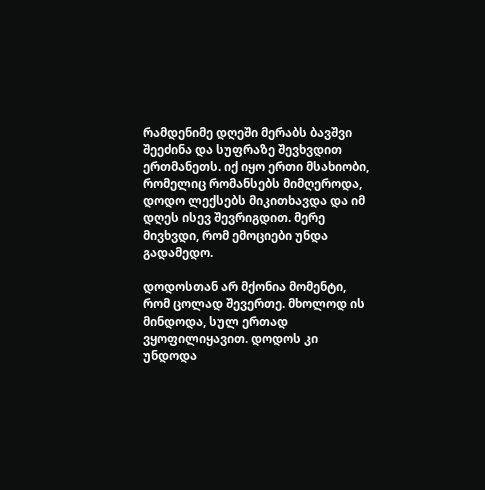რამდენიმე დღეში მერაბს ბავშვი შეეძინა და სუფრაზე შევხვდით ერთმანეთს. იქ იყო ერთი მსახიობი, რომელიც რომანსებს მიმღეროდა, დოდო ლექსებს მიკითხავდა და იმ დღეს ისევ შევრიგდით. მერე მივხვდი, რომ ემოციები უნდა გადამედო.

დოდოსთან არ მქონია მომენტი, რომ ცოლად შევერთე. მხოლოდ ის მინდოდა, სულ ერთად ვყოფილიყავით. დოდოს კი უნდოდა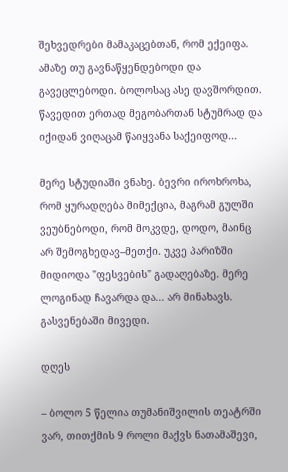შეხვედრები მამაკაცებთან, რომ ექეიფა. ამაზე თუ გავნაწყენდებოდი და გავეცლებოდი. ბოლოსაც ასე დავშორდით. წავედით ერთად მეგობართან სტუმრად და იქიდან ვიღაცამ წაიყვანა საქეიფოდ...

მერე სტუდიაში ვნახე. ბევრი იროხროხა, რომ ყურადღება მიმექცია, მაგრამ გულში ვეუბნებოდი, რომ მოკვდე, დოდო, მაინც არ შემოგხედავ–მეთქი. უკვე პარიზში მიდიოდა "ფესვების" გადაღებაზე. მერე ლოგინად ჩავარდა და... არ მინახავს. გასვენებაში მივედი.

დღეს

– ბოლო 5 წელია თუმანიშვილის თეატრში ვარ, თითქმის 9 როლი მაქვს ნათამაშევი,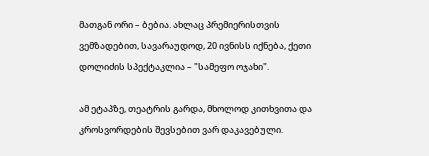მათგან ორი – ბებია. ახლაც პრემიერისთვის ვემზადებით, სავარაუდოდ, 20 ივნისს იქნება, ქეთი დოლიძის სპექტაკლია – "სამეფო ოჯახი".

ამ ეტაპზე, თეატრის გარდა, მხოლოდ კითხვითა და კროსვორდების შევსებით ვარ დაკავებული.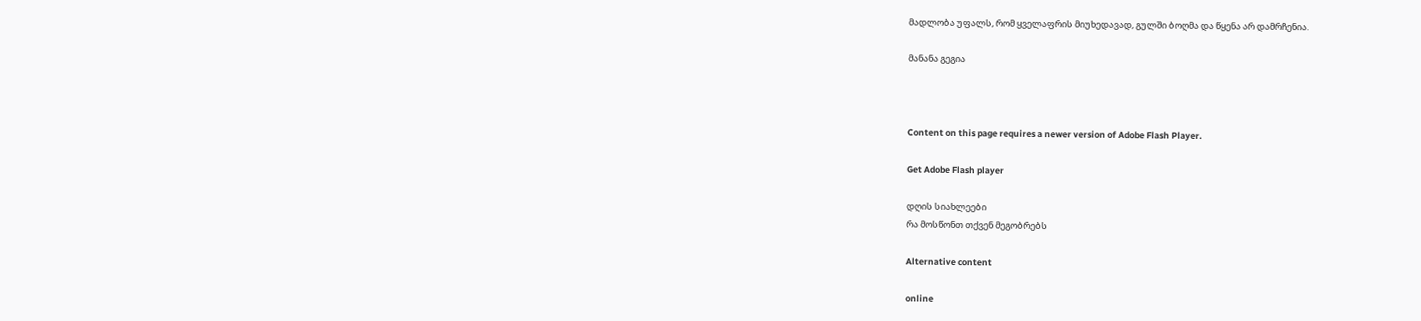მადლობა უფალს, რომ ყველაფრის მიუხედავად, გულში ბოღმა და წყენა არ დამრჩენია.

მანანა გეგია



Content on this page requires a newer version of Adobe Flash Player.

Get Adobe Flash player

დღის სიახლეები
რა მოსწონთ თქვენ მეგობრებს

Alternative content

online